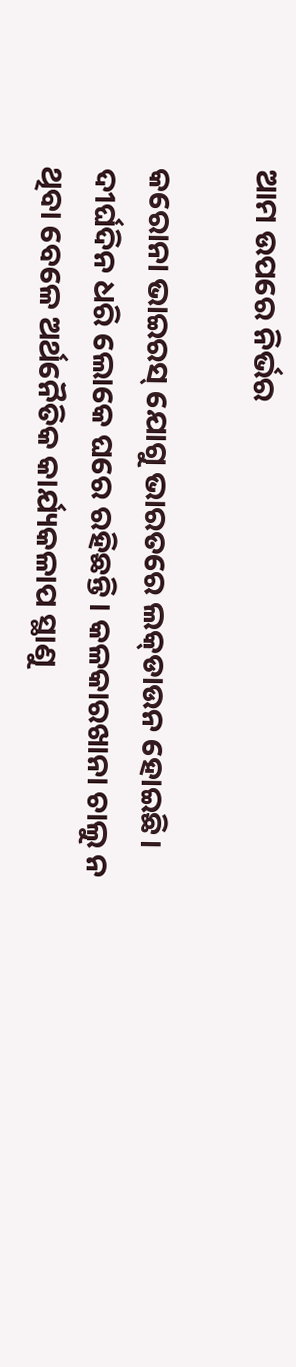ଆମ ଉପରେ ନିର୍ଭର

କରୋନା ଭାଇରସ୍‌ ଯୋଗୁ ଭାରତରେ ଲକ୍‌ଡାଉନ ହୋଇଛି। ଦୀର୍ଘଦିନ ଧରି ଲୋକେ ଘରେ ରହିଛନ୍ତି। କଳକାରଖାନା ଚାଲୁ ନ ଥିବା ବେଳେ ଅର୍ଥନୈତିକ କାର୍ଯ୍ୟକଳାପ ସ୍ଥାଣୁ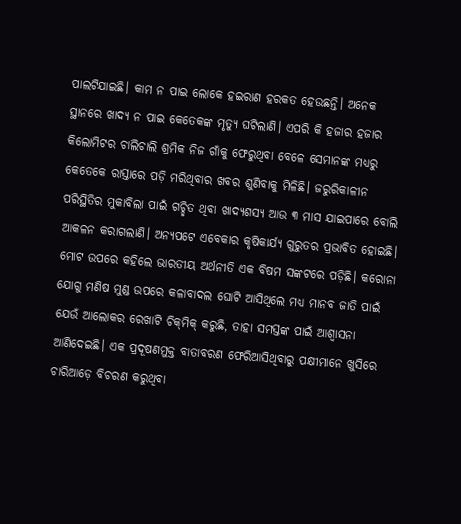ପାଲଟିଯାଇଛି। କାମ ନ ପାଇ ଲୋକେ ହଇରାଣ ହରକତ ହେଉଛନ୍ତି। ଅନେକ ସ୍ଥାନରେ ଖାଦ୍ୟ ନ ପାଇ କେତେକଙ୍କ ମୃତ୍ୟୁ ଘଟିଲାଣି। ଏପରି କି ହଜାର ହଜାର କିଲୋମିଟର ଚାଲିଚାଲି ଶ୍ରମିକ ନିଜ ଗାଁକୁ ଫେରୁଥିବା ବେଳେ ସେମାନଙ୍କ ମଧ୍ୟରୁ କେତେକେ ରାସ୍ତାରେ ପଡ଼ି ମରିଥିବାର ଖବର ଶୁଣିବାକୁ ମିଳିଛି। ଜରୁରିକାଳୀନ ପରିସ୍ଥିତିର ମୁକାବିଲା ପାଇଁ ଗଚ୍ଛିତ ଥିବା ଖାଦ୍ୟଶସ୍ୟ ଆଉ ୩ ମାସ ଯାଇପାରେ ବୋଲି ଆକଳନ କରାଗଲାଣି। ଅନ୍ୟପଟେ ଏବେକାର କୃଷିକାର୍ଯ୍ୟ ଗୁରୁତର ପ୍ରଭାବିତ ହୋଇଛି। ମୋଟ ଉପରେ କହିଲେ ଭାରତୀୟ ଅର୍ଥନୀତି ଏକ ବିଷମ ସଙ୍କଟରେ ପଡ଼ିଛି। କରୋନା ଯୋଗୁ ମଣିଷ ମୁଣ୍ଡ ଉପରେ କଳାବାଦଲ ଘୋଟି ଆସିଥିଲେ ମଧ୍ୟ ମାନବ ଜାତି ପାଇଁ ଯେଉଁ ଆଲୋକର ରେଖାଟି ଚିକ୍‌ମିକ୍‌ କରୁଛି, ତାହା ସମସ୍ତଙ୍କ ପାଇଁ ଆଶ୍ୱାସନା ଆଣିଦେଇଛି। ଏକ ପ୍ରଦୂଷଣମୁକ୍ତ ବାତାବରଣ ଫେରିଆସିଥିବାରୁ ପକ୍ଷୀମାନେ ଖୁସିରେ ଚାରିଆଡ଼େ ବିଚରଣ କରୁଥିବା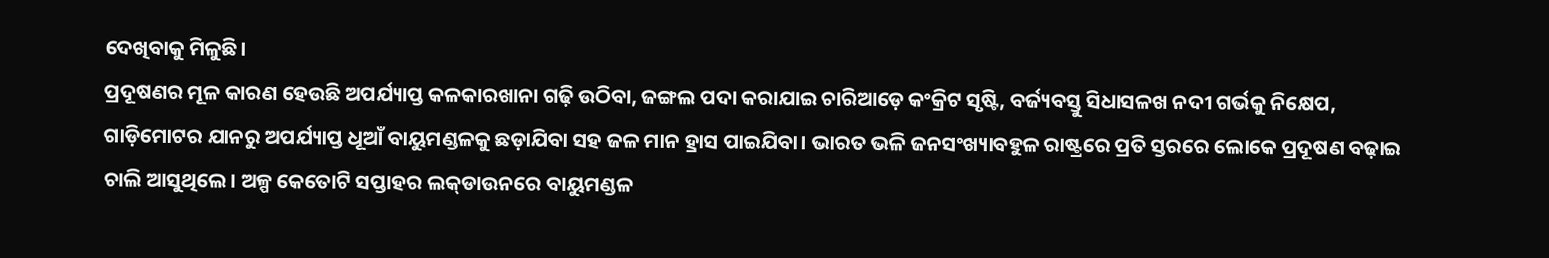ଦେଖିବାକୁ ମିଳୁଛି।
ପ୍ରଦୂଷଣର ମୂଳ କାରଣ ହେଉଛି ଅପର୍ଯ୍ୟାପ୍ତ କଳକାରଖାନା ଗଢ଼ି ଉଠିବା, ଜଙ୍ଗଲ ପଦା କରାଯାଇ ଚାରିଆଡ଼େ କଂକ୍ରିଟ ସୃଷ୍ଟି, ବର୍ଜ୍ୟବସ୍ତୁ ସିଧାସଳଖ ନଦୀ ଗର୍ଭକୁ ନିକ୍ଷେପ, ଗାଡ଼ିମୋଟର ଯାନରୁ ଅପର୍ଯ୍ୟାପ୍ତ ଧୂଆଁ ବାୟୁମଣ୍ଡଳକୁ ଛଡ଼ାଯିବା ସହ ଜଳ ମାନ ହ୍ରାସ ପାଇଯିବା। ଭାରତ ଭଳି ଜନସଂଖ୍ୟାବହୁଳ ରାଷ୍ଟ୍ରରେ ପ୍ରତି ସ୍ତରରେ ଲୋକେ ପ୍ରଦୂଷଣ ବଢ଼ାଇ ଚାଲି ଆସୁଥିଲେ। ଅଳ୍ପ କେତୋଟି ସପ୍ତାହର ଲକ୍‌ଡାଉନରେ ବାୟୁମଣ୍ଡଳ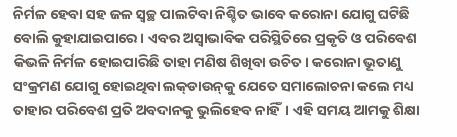ନିର୍ମଳ ହେବା ସହ ଜଳ ସ୍ବଚ୍ଛ ପାଲଟିବା ନିଶ୍ଚିତ ଭାବେ କରୋନା ଯୋଗୁ ଘଟିଛି ବୋଲି କୁହାଯାଇପାରେ। ଏବର ଅସ୍ବାଭାବିକ ପରିସ୍ଥିତିରେ ପ୍ରକୃତି ଓ ପରିବେଶ କିଭଳି ନିର୍ମଳ ହୋଇପାରିଛି ତାହା ମଣିଷ ଶିଖିବା ଉଚିତ। କରୋନା ଭୂତାଣୁ ସଂକ୍ରମଣ ଯୋଗୁ ହୋଇଥିବା ଲକ୍‌ଡାଉନ୍‌କୁ ଯେତେ ସମାଲୋଚନା କଲେ ମଧ୍ୟ ତାହାର ପରିବେଶ ପ୍ରତି ଅବଦାନକୁ ଭୁଲିହେବ ନାହିଁ। ଏହି ସମୟ ଆମକୁ ଶିକ୍ଷା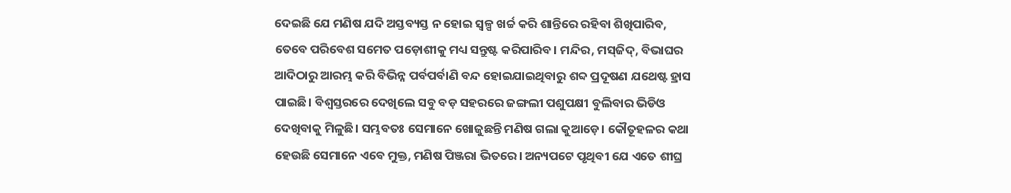ଦେଇଛି ଯେ ମଣିଷ ଯଦି ଅସ୍ତବ୍ୟସ୍ତ ନ ହୋଇ ସ୍ବଳ୍ପ ଖର୍ଚ୍ଚ କରି ଶାନ୍ତିରେ ରହିବା ଶିଖିପାରିବ, ତେବେ ପରିବେଶ ସମେତ ପଡ଼ୋଶୀକୁ ମଧ୍ୟ ସନ୍ତୁଷ୍ଟ କରିପାରିବ। ମନ୍ଦିର, ମସ୍‌ଜିଦ୍‌, ବିଭାଘର ଆଦିଠାରୁ ଆରମ୍ଭ କରି ବିଭିନ୍ନ ପର୍ବପର୍ବାଣି ବନ୍ଦ ହୋଇଯାଇଥିବାରୁ ଶବ୍ଦ ପ୍ରଦୂଷଣ ଯଥେଷ୍ଟ ହ୍ରାସ ପାଇଛି। ବିଶ୍ୱସ୍ତରରେ ଦେଖିଲେ ସବୁ ବଡ଼ ସହରରେ ଜଙ୍ଗଲୀ ପଶୁପକ୍ଷୀ ବୁଲିବାର ଭିଡିଓ ଦେଖିବାକୁ ମିଳୁଛି। ସମ୍ଭବତଃ ସେମାନେ ଖୋଜୁଛନ୍ତି ମଣିଷ ଗଲା କୁଆଡ଼େ। କୌତୂହଳର କଥା ହେଉଛି ସେମାନେ ଏବେ ମୁକ୍ତ, ମଣିଷ ପିଞ୍ଜରା ଭିତରେ। ଅନ୍ୟପଟେ ପୃଥିବୀ ଯେ ଏତେ ଶୀଘ୍ର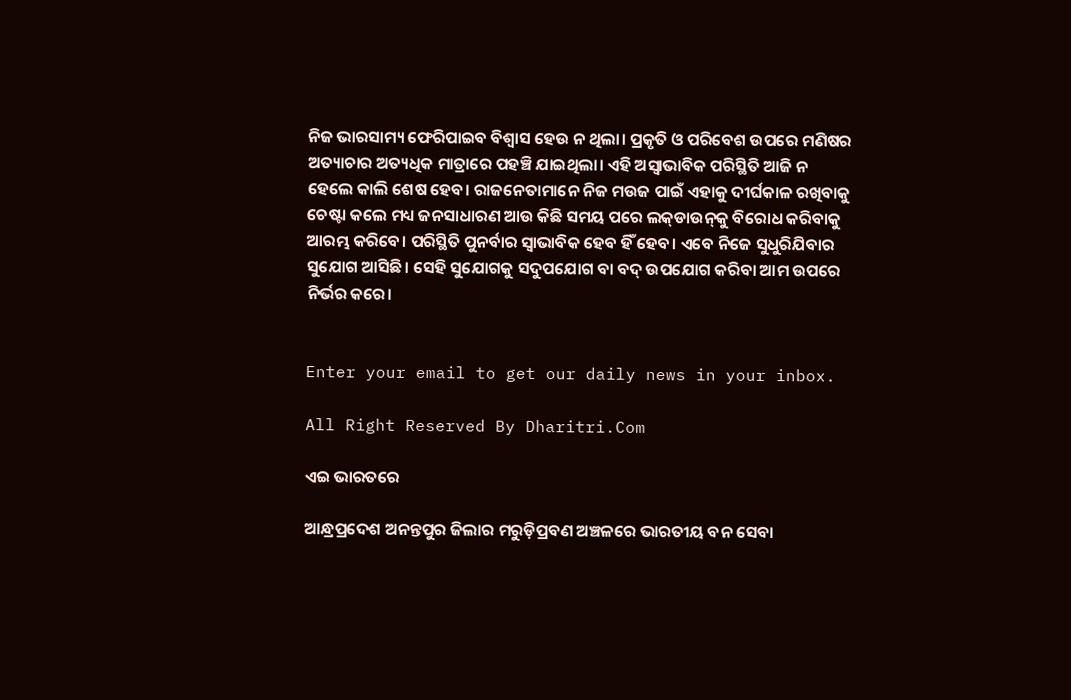ନିଜ ଭାରସାମ୍ୟ ଫେରିପାଇବ ବିଶ୍ୱାସ ହେଉ ନ ଥିଲା। ପ୍ରକୃତି ଓ ପରିବେଶ ଉପରେ ମଣିଷର ଅତ୍ୟାଚାର ଅତ୍ୟଧିକ ମାତ୍ରାରେ ପହଞ୍ଚି ଯାଇଥିଲା। ଏହି ଅସ୍ବାଭାବିକ ପରିସ୍ଥିତି ଆଜି ନ ହେଲେ କାଲି ଶେଷ ହେବ। ରାଜନେତାମାନେ ନିଜ ମଉଜ ପାଇଁ ଏହାକୁ ଦୀର୍ଘକାଳ ରଖିବାକୁ ଚେଷ୍ଟା କଲେ ମଧ୍ୟ ଜନସାଧାରଣ ଆଉ କିଛି ସମୟ ପରେ ଲକ୍‌ଡାଉନ୍‌କୁ ବିରୋଧ କରିବାକୁ ଆରମ୍ଭ କରିବେ। ପରିସ୍ଥିତି ପୁନର୍ବାର ସ୍ବାଭାବିକ ହେବ ହିଁ ହେବ। ଏବେ ନିଜେ ସୁଧୁରିଯିବାର ସୁଯୋଗ ଆସିଛି। ସେହି ସୁଯୋଗକୁ ସଦୁପଯୋଗ ବା ବଦ୍‌ ଉପଯୋଗ କରିବା ଆମ ଉପରେ ନିର୍ଭର କରେ।


Enter your email to get our daily news in your inbox.

All Right Reserved By Dharitri.Com

ଏଇ ଭାରତରେ

ଆନ୍ଧ୍ରପ୍ରଦେଶ ଅନନ୍ତପୁର ଜିଲାର ମରୁଡ଼ିପ୍ରବଣ ଅଞ୍ଚଳରେ ଭାରତୀୟ ବନ ସେବା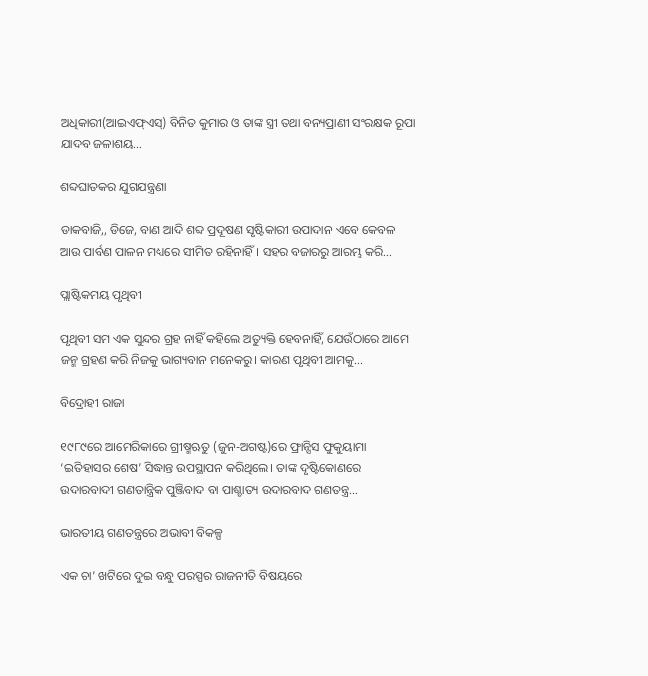ଅଧିକାରୀ(ଆଇଏଫ୍‌ଏସ୍‌) ବିନିତ କୁମାର ଓ ତାଙ୍କ ସ୍ତ୍ରୀ ତଥା ବନ୍ୟପ୍ରାଣୀ ସଂରକ୍ଷକ ରୂପା ଯାଦବ ଜଳାଶୟ…

ଶବ୍ଦଘାତକର ଯୁଗଯନ୍ତ୍ରଣା

ଡାକବାଜି,, ଡିଜେ, ବାଣ ଆଦି ଶବ୍ଦ ପ୍ରଦୂଷଣ ସୃଷ୍ଟିକାରୀ ଉପାଦାନ ଏବେ କେବଳ ଆଉ ପାର୍ବଣ ପାଳନ ମଧ୍ୟରେ ସୀମିତ ରହିନାହିଁ। ସହର ବଜାରରୁ ଆରମ୍ଭ କରି…

ପ୍ଲାଷ୍ଟିକମୟ ପୃଥିବୀ

ପୃଥିବୀ ସମ ଏକ ସୁନ୍ଦର ଗ୍ରହ ନାହିଁ କହିଲେ ଅତ୍ୟୁକ୍ତି ହେବନାହିଁ, ଯେଉଁଠାରେ ଆମେ ଜନ୍ମ ଗ୍ରହଣ କରି ନିଜକୁ ଭାଗ୍ୟବାନ ମନେକରୁ। କାରଣ ପୃଥିବୀ ଆମକୁ…

ବିଦ୍ରୋହୀ ରାଜା

୧୯୮୯ରେ ଆମେରିକାରେ ଗ୍ରୀଷ୍ମଋତୁ (ଜୁନ-ଅଗଷ୍ଟ)ରେ ଫ୍ରାନ୍ସିସ ଫୁକୁୟାମା ‘ଇତିହାସର ଶେଷ’ ସିଦ୍ଧାନ୍ତ ଉପସ୍ଥାପନ କରିଥିଲେ। ତାଙ୍କ ଦୃଷ୍ଟିକୋଣରେ ଉଦାରବାଦୀ ଗଣତାନ୍ତ୍ରିକ ପୁଞ୍ଜିବାଦ ବା ପାଶ୍ଚାତ୍ୟ ଉଦାରବାଦ ଗଣତନ୍ତ୍ର…

ଭାରତୀୟ ଗଣତନ୍ତ୍ରରେ ଅଭାବୀ ବିକଳ୍ପ

ଏକ ଚା’ ଖଟିରେ ଦୁଇ ବନ୍ଧୁ ପରସ୍ପର ରାଜନୀତି ବିଷୟରେ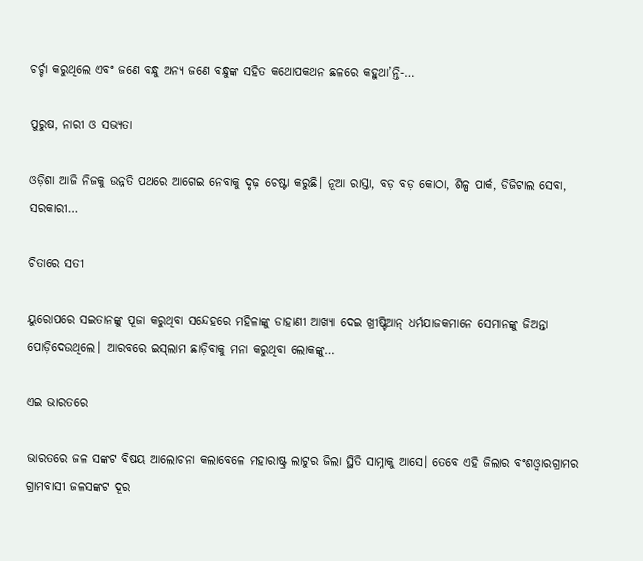ଚର୍ଚ୍ଚା କରୁଥିଲେ ଏବଂ ଜଣେ ବନ୍ଧୁ ଅନ୍ୟ ଜଣେ ବନ୍ଧୁଙ୍କ ସହିତ କଥୋପକଥନ ଛଳରେ କହୁଥା’ନ୍ତି-…

ପୁରୁଷ, ନାରୀ ଓ ସଭ୍ୟତା

ଓଡ଼ିଶା ଆଜି ନିଜକୁ ଉନ୍ନତି ପଥରେ ଆଗେଇ ନେବାକୁ ଦୃଢ଼ ଚେଷ୍ଟା କରୁଛି। ନୂଆ ରାସ୍ତା, ବଡ଼ ବଡ଼ କୋଠା, ଶିଳ୍ପ ପାର୍କ, ଡିଜିଟାଲ ସେବା, ସରକାରୀ…

ଚିତାରେ ସତୀ

ୟୁରୋପରେ ସଇତାନଙ୍କୁ ପୂଜା କରୁଥିବା ସନ୍ଦେହରେ ମହିଳାଙ୍କୁ ଡାହାଣୀ ଆଖ୍ୟା ଦେଇ ଖ୍ରୀଷ୍ଟିଆନ୍‌ ଧର୍ମଯାଜକମାନେ ସେମାନଙ୍କୁ ଜିଅନ୍ତା ପୋଡ଼ିଦେଉଥିଲେ। ଆରବରେ ଇସ୍‌ଲାମ ଛାଡ଼ିବାକୁ ମନା କରୁଥିବା ଲୋକଙ୍କୁ…

ଏଇ ଭାରତରେ

ଭାରତରେ ଜଳ ସଙ୍କଟ ବିଷୟ ଆଲୋଚନା କଲାବେଳେ ମହାରାଷ୍ଟ୍ର ଲାଟୁର ଜିଲା ସ୍ଥିତି ସାମ୍ନାକୁ ଆସେ। ତେବେ ଏହି ଜିଲାର ବଂଶଓ୍ବାରଗ୍ରାମର ଗ୍ରାମବାସୀ ଜଳସଙ୍କଟ ଦୂର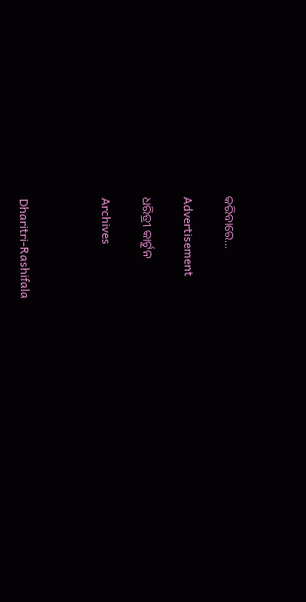କରିବାରେ…

Advertisement

ଧରିତ୍ରୀ କାର୍ଟୁନ

Archives



Dharitri-Rashifala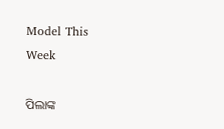Model This Week

ପିଲାଙ୍କ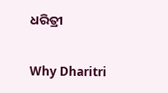ଧରିତ୍ରୀ

Why Dharitri